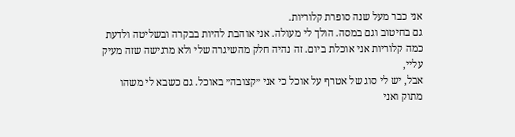אני כבר מעל שנה סופרת קלוריות.
גם בחיטוב וגם במסה. הולך לי מעולה. אני אוהבת להיות בבקרה ובשליטה ולדעת כמה קלוריות אני אוכלת ביום. זה נהיה חלק מהשיגרה שלי ולא מרגישה שזה מעיק עליי,
אבל, יש לי סוג של אטרף על אוכל כי אני ״קצובה״ באוכל. גם כשבא לי משהו מתוק ואני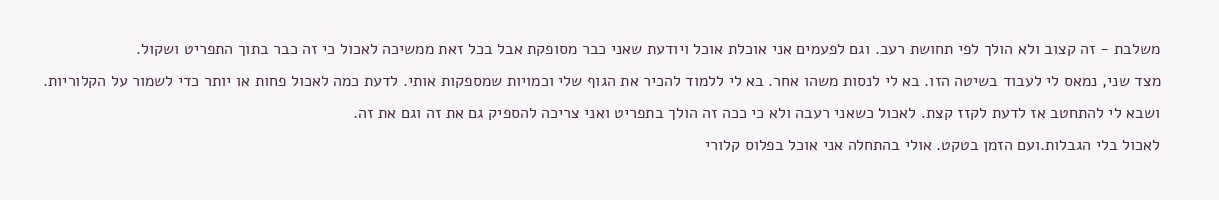משלבת - זה קצוב ולא הולך לפי תחושת רעב. וגם לפעמים אני אוכלת אוכל ויודעת שאני כבר מסופקת אבל בכל זאת ממשיכה לאכול כי זה כבר בתוך התפריט ושקול.
מצד שני, נמאס לי לעבוד בשיטה הזו. בא לי לנסות משהו אחר. בא לי ללמוד להכיר את הגוף שלי וכמויות שמספקות אותי. לדעת כמה לאכול פחות או יותר כדי לשמור על הקלוריות. ושבא לי להתחטב אז לדעת לקזז קצת. לאכול כשאני רעבה ולא כי ככה זה הולך בתפריט ואני צריכה להספיק גם את זה וגם את זה.
לאכול בלי הגבלות.ועם הזמן בטקט. אולי בהתחלה אני אוכל בפלוס קלורי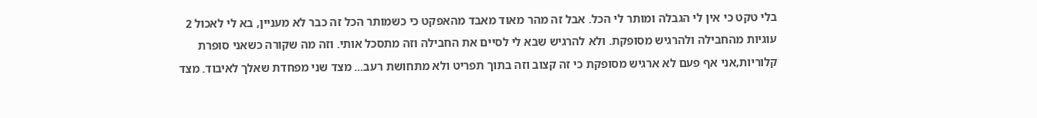בלי טקט כי אין לי הגבלה ומותר לי הכל. אבל זה מהר מאוד מאבד מהאפקט כי כשמותר הכל זה כבר לא מעניין, בא לי לאכול 2 עוגיות מהחבילה ולהרגיש מסופקת. ולא להרגיש שבא לי לסיים את החבילה וזה מתסכל אותי. וזה מה שקורה כשאני סופרת קלוריות,אני אף פעם לא ארגיש מסופקת כי זה קצוב וזה בתוך תפריט ולא מתחושת רעב... מצד שני מפחדת שאלך לאיבוד. מצד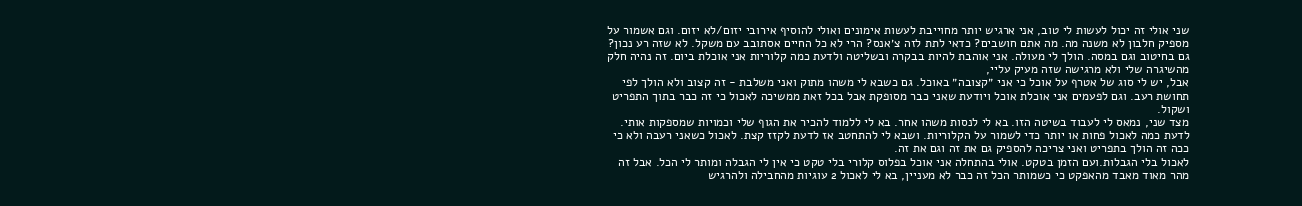שני אולי זה יכול לעשות לי טוב, אני ארגיש יותר מחוייבת לעשות אימונים ואולי להוסיף אירובי יזום/לא יזום. וגם אשמור על מספיק חלבון לא משנה מה. מה אתם חושבים? כדאי לתת לזה צ׳אנס? הרי לא כל החיים אסתובב עם משקל. לא שזה רע נכון?
גם בחיטוב וגם במסה. הולך לי מעולה. אני אוהבת להיות בבקרה ובשליטה ולדעת כמה קלוריות אני אוכלת ביום. זה נהיה חלק מהשיגרה שלי ולא מרגישה שזה מעיק עליי,
אבל, יש לי סוג של אטרף על אוכל כי אני ״קצובה״ באוכל. גם כשבא לי משהו מתוק ואני משלבת - זה קצוב ולא הולך לפי תחושת רעב. וגם לפעמים אני אוכלת אוכל ויודעת שאני כבר מסופקת אבל בכל זאת ממשיכה לאכול כי זה כבר בתוך התפריט ושקול.
מצד שני, נמאס לי לעבוד בשיטה הזו. בא לי לנסות משהו אחר. בא לי ללמוד להכיר את הגוף שלי וכמויות שמספקות אותי. לדעת כמה לאכול פחות או יותר כדי לשמור על הקלוריות. ושבא לי להתחטב אז לדעת לקזז קצת. לאכול כשאני רעבה ולא כי ככה זה הולך בתפריט ואני צריכה להספיק גם את זה וגם את זה.
לאכול בלי הגבלות.ועם הזמן בטקט. אולי בהתחלה אני אוכל בפלוס קלורי בלי טקט כי אין לי הגבלה ומותר לי הכל. אבל זה מהר מאוד מאבד מהאפקט כי כשמותר הכל זה כבר לא מעניין, בא לי לאכול 2 עוגיות מהחבילה ולהרגיש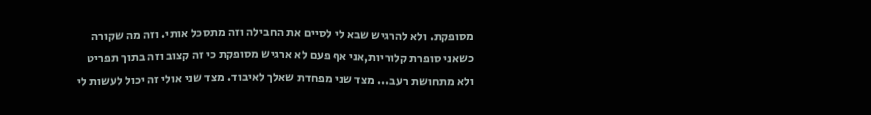מסופקת. ולא להרגיש שבא לי לסיים את החבילה וזה מתסכל אותי. וזה מה שקורה כשאני סופרת קלוריות,אני אף פעם לא ארגיש מסופקת כי זה קצוב וזה בתוך תפריט ולא מתחושת רעב... מצד שני מפחדת שאלך לאיבוד. מצד שני אולי זה יכול לעשות לי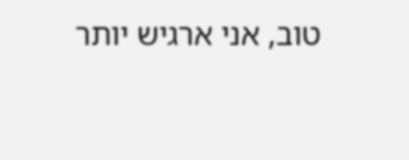טוב, אני ארגיש יותר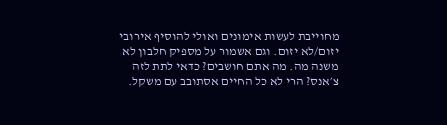מחוייבת לעשות אימונים ואולי להוסיף אירובי יזום/לא יזום. וגם אשמור על מספיק חלבון לא משנה מה. מה אתם חושבים? כדאי לתת לזה צ׳אנס? הרי לא כל החיים אסתובב עם משקל.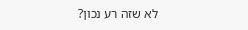לא שזה רע נכון?